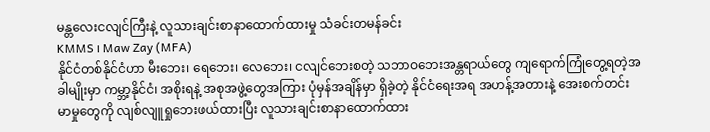မန္တလေးငလျင်ကြီးနဲ့ လူသားချင်းစာနာထောက်ထားမှု သံခင်းတမန်ခင်း
KMMS ၊ Maw Zay (MFA)
နိုင်ငံတစ်နိုင်ငံဟာ မီးဘေး၊ ရေဘေး၊ လေဘေး၊ ငလျင်ဘေးစတဲ့ သဘာဝဘေးအန္တရာယ်တွေ ကျရောက်ကြုံတွေ့ရတဲ့အခါမျိုးမှာ ကမ္ဘာ့နိုင်ငံ၊ အစိုးရနဲ့ အစုအဖွဲ့တွေအကြား ပုံမှန်အချိန်မှာ ရှိခဲ့တဲ့ နိုင်ငံရေးအရ အဟန့်အတားနဲ့ အေးစက်တင်းမာမှုတွေကို လျစ်လျူရှုဘေးဖယ်ထားပြီး လူသားချင်းစာနာထောက်ထား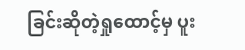ခြင်းဆိုတဲ့ရှုထောင့်မှ ပူး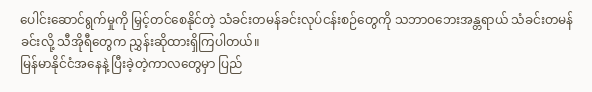ပေါင်းဆောင်ရွက်မှုကို မြှင့်တင်စေနိုင်တဲ့ သံခင်းတမန်ခင်းလုပ်ငန်းစဉ်တွေကို သဘာဝဘေးအန္တရာယ် သံခင်းတမန်ခင်းလို့ သီအိုရီတွေက ညွှန်းဆိုထားရှိကြပါတယ်။
မြန်မာနိုင်ငံအနေနဲ့ ပြီးခဲ့တဲ့ကာလတွေမှာ ပြည်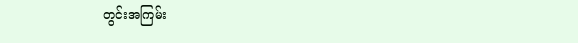တွင်းအကြမ်း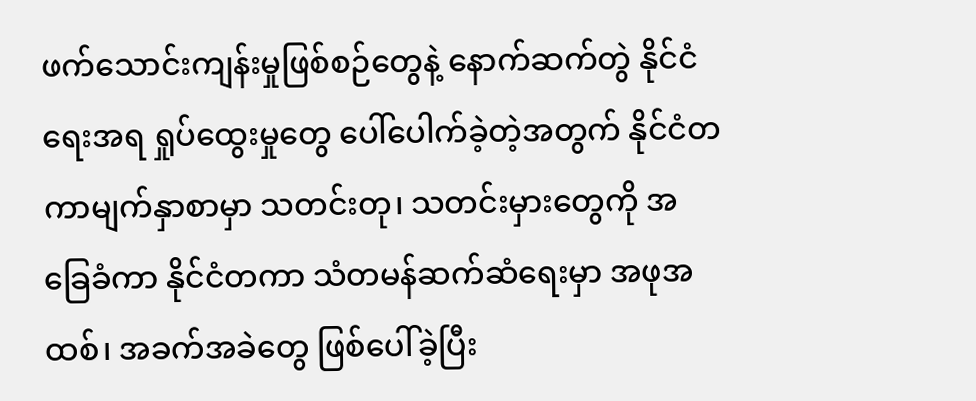ဖက်သောင်းကျန်းမှုဖြစ်စဉ်တွေနဲ့ နောက်ဆက်တွဲ နိုင်ငံရေးအရ ရှုပ်ထွေးမှုတွေ ပေါ်ပေါက်ခဲ့တဲ့အတွက် နိုင်ငံတကာမျက်နှာစာမှာ သတင်းတု၊ သတင်းမှားတွေကို အခြေခံကာ နိုင်ငံတကာ သံတမန်ဆက်ဆံရေးမှာ အဖုအထစ်၊ အခက်အခဲတွေ ဖြစ်ပေါ်ခဲ့ပြီး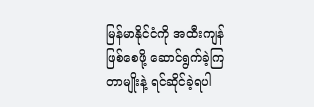မြန်မာနိုင်ငံကို အထီးကျန်ဖြစ်စေဖို့ ဆောင်ရွက်ခဲ့ကြတာမျိုးနဲ့ ရင်ဆိုင်ခဲ့ရပါ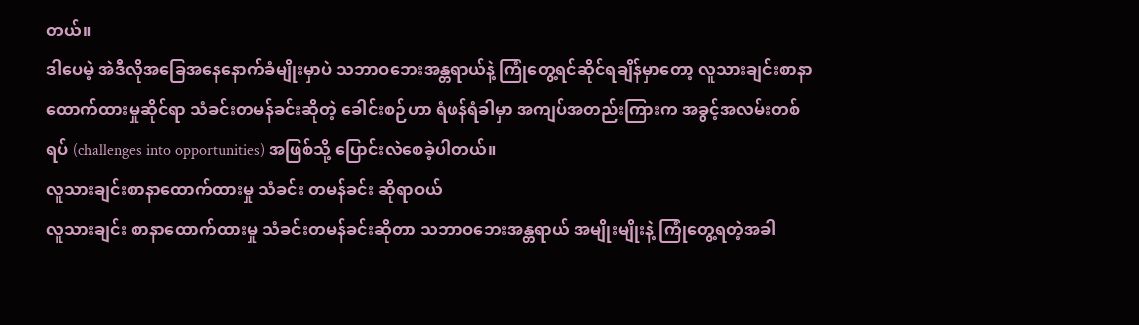တယ်။
ဒါပေမဲ့ အဲဒီလိုအခြေအနေနောက်ခံမျိုးမှာပဲ သဘာဝဘေးအန္တရာယ်နဲ့ ကြုံတွေ့ရင်ဆိုင်ရချိန်မှာတော့ လူသားချင်းစာနာထောက်ထားမှုဆိုင်ရာ သံခင်းတမန်ခင်းဆိုတဲ့ ခေါင်းစဉ်ဟာ ရံဖန်ရံခါမှာ အကျပ်အတည်းကြားက အခွင့်အလမ်းတစ်ရပ် (challenges into opportunities) အဖြစ်သို့ ပြောင်းလဲစေခဲ့ပါတယ်။
လူသားချင်းစာနာထောက်ထားမှု သံခင်း တမန်ခင်း ဆိုရာဝယ်
လူသားချင်း စာနာထောက်ထားမှု သံခင်းတမန်ခင်းဆိုတာ သဘာဝဘေးအန္တရာယ် အမျိုးမျိုးနဲ့ ကြုံတွေ့ရတဲ့အခါ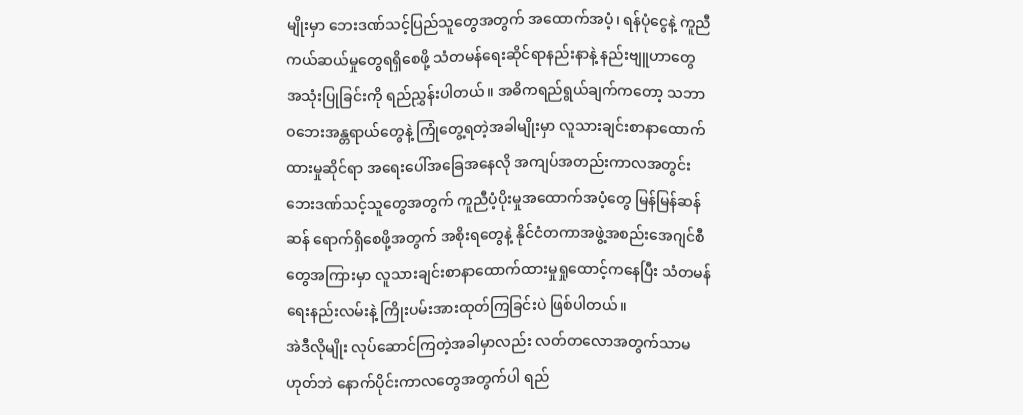မျိုးမှာ ဘေးဒဏ်သင့်ပြည်သူတွေအတွက် အထောက်အပံ့၊ ရန်ပုံငွေနဲ့ ကူညီကယ်ဆယ်မှုတွေရရှိစေဖို့ သံတမန်ရေးဆိုင်ရာနည်းနာနဲ့ နည်းဗျူဟာတွေ အသုံးပြုခြင်းကို ရည်ညွှန်းပါတယ်။ အဓိကရည်ရွယ်ချက်ကတော့ သဘာဝဘေးအန္တရာယ်တွေနဲ့ ကြုံတွေ့ရတဲ့အခါမျိုးမှာ လူသားချင်းစာနာထောက်ထားမှုဆိုင်ရာ အရေးပေါ်အခြေအနေလို အကျပ်အတည်းကာလအတွင်း ဘေးဒဏ်သင့်သူတွေအတွက် ကူညီပံ့ပိုးမှုအထောက်အပံ့တွေ မြန်မြန်ဆန်ဆန် ရောက်ရှိစေဖို့အတွက် အစိုးရတွေနဲ့ နိုင်ငံတကာအဖွဲ့အစည်းအေဂျင်စီတွေအကြားမှာ လူသားချင်းစာနာထောက်ထားမှုရှုထောင့်ကနေပြီး သံတမန်ရေးနည်းလမ်းနဲ့ ကြိုးပမ်းအားထုတ်ကြခြင်းပဲ ဖြစ်ပါတယ်။
အဲဒီလိုမျိုး လုပ်ဆောင်ကြတဲ့အခါမှာလည်း လတ်တလောအတွက်သာမဟုတ်ဘဲ နောက်ပိုင်းကာလတွေအတွက်ပါ ရည်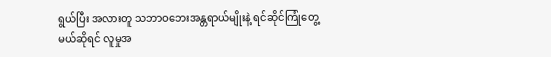ရွယ်ပြီး အလားတူ သဘာဝဘေးအန္တရာယ်မျိုးနဲ့ ရင်ဆိုင်ကြုံတွေ့မယ်ဆိုရင် လူမှုအ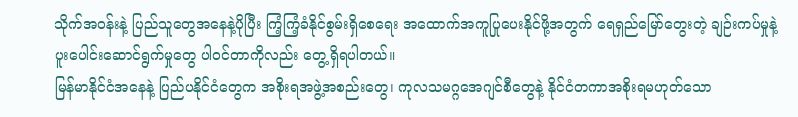သိုက်အဝန်းနဲ့ ပြည်သူတွေအနေနဲ့ပိုပြီး ကြံ့ကြံ့ခံနိုင်စွမ်းရှိစေရေး အထောက်အကူပြုပေးနိုင်ဖို့အတွက် ရေရှည်မြော်တွေးတဲ့ ချဉ်းကပ်မှုနဲ့ ပူးပေါင်းဆောင်ရွက်မှုတွေ ပါဝင်တာကိုလည်း တွေ့ရှိရပါတယ်။
မြန်မာနိုင်ငံအနေနဲ့ ပြည်ပနိုင်ငံတွေက အစိုးရအဖွဲ့အစည်းတွေ၊ ကုလသမဂ္ဂအေဂျင်စီတွေနဲ့ နိုင်ငံတကာအစိုးရမဟုတ်သော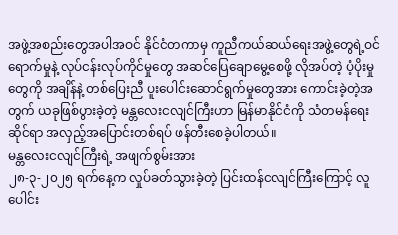အဖွဲ့အစည်းတွေအပါအဝင် နိုင်ငံတကာမှ ကူညီကယ်ဆယ်ရေးအဖွဲ့တွေရဲ့ဝင်ရောက်မှုနဲ့ လုပ်ငန်းလုပ်ကိုင်မှုတွေ အဆင်ပြေချောမွေ့စေဖို့ လိုအပ်တဲ့ ပံ့ပိုးမှုတွေကို အချိန်နဲ့ တစ်ပြေးညီ ပူးပေါင်းဆောင်ရွက်မှုတွေအား ကောင်းခဲ့တဲ့အတွက် ယခုဖြစ်ပွားခဲ့တဲ့ မန္တလေးငလျင်ကြီးဟာ မြန်မာနိုင်ငံကို သံတမန်ရေးဆိုင်ရာ အလှည့်အပြောင်းတစ်ရပ် ဖန်တီးစေခဲ့ပါတယ်။
မန္တလေးငလျင်ကြီးရဲ့ အဖျက်စွမ်းအား
၂၈-၃-၂၀၂၅ ရက်နေ့က လှုပ်ခတ်သွားခဲ့တဲ့ ပြင်းထန်ငလျင်ကြီးကြောင့် လူပေါင်း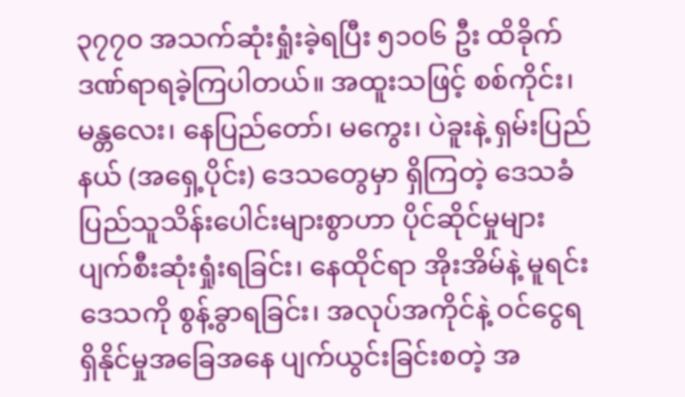၃၇၇၀ အသက်ဆုံးရှုံးခဲ့ရပြီး ၅၁၀၆ ဦး ထိခိုက်ဒဏ်ရာရခဲ့ကြပါတယ်။ အထူးသဖြင့် စစ်ကိုင်း၊ မန္တလေး၊ နေပြည်တော်၊ မကွေး၊ ပဲခူးနဲ့ ရှမ်းပြည်နယ် (အရှေ့ပိုင်း) ဒေသတွေမှာ ရှိကြတဲ့ ဒေသခံပြည်သူသိန်းပေါင်းများစွာဟာ ပိုင်ဆိုင်မှုများ ပျက်စီးဆုံးရှုံးရခြင်း၊ နေထိုင်ရာ အိုးအိမ်နဲ့ မူရင်းဒေသကို စွန့်ခွာရခြင်း၊ အလုပ်အကိုင်နဲ့ ဝင်ငွေရရှိနိုင်မှုအခြေအနေ ပျက်ယွင်းခြင်းစတဲ့ အ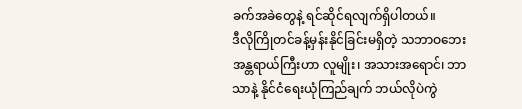ခက်အခဲတွေနဲ့ ရင်ဆိုင်ရလျက်ရှိပါတယ်။
ဒီလိုကြိုတင်ခန့်မှန်းနိုင်ခြင်းမရှိတဲ့ သဘာဝဘေးအန္တရာယ်ကြီးဟာ လူမျိုး၊ အသားအရောင်၊ ဘာသာနဲ့ နိုင်ငံရေးယုံကြည်ချက် ဘယ်လိုပဲကွဲ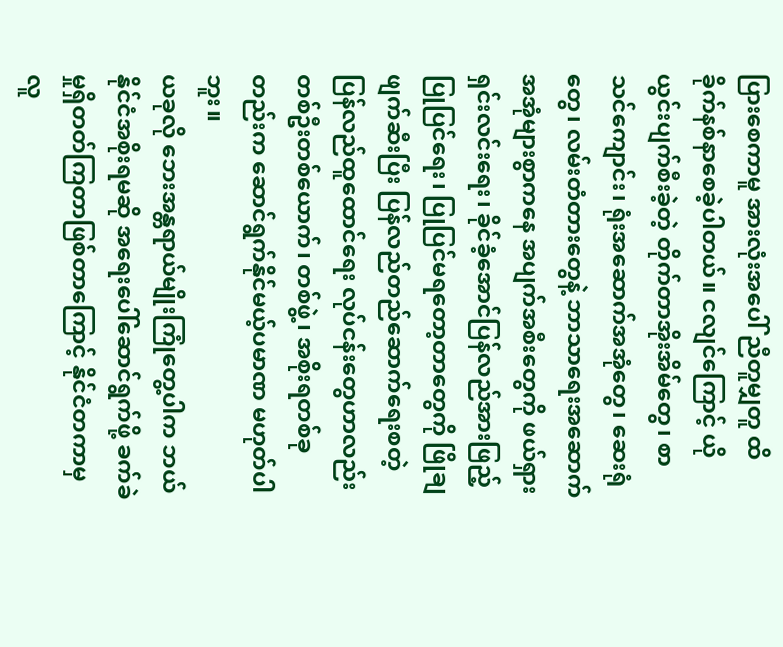ပြားစေကာမူ အားလုံးအပေါ် ညီတူမျှတူ ထိခိုက်နစ်နာစေခဲ့ပါတယ်။ ငလျင်ကြောင့် ယိုယွင်းပျက်စီးခဲ့တဲ့ တိုက်တာအိုးအိမ်တွေ၊ စာသင်ကျောင်း၊ ရုံးအဆောက်အအုံတွေ၊ ဆေးရုံတွေ၊ လမ်းတံတားတွေနဲ့ ဘာသာရေးအဆောက်အအုံများစွာကနေ အပျက်အစီးတွေကို ဖယ်ရှားရှင်းလင်းရေး၊ ခိုင်ခံ့အောင်ပြန်လည်အားဖြည့်ပြုပြင်ရေး၊ ပြုပြင်မရတော့တာတွေကို ဖြိုချဖျက်ဆီးပြီး ပြန်လည်တည်ဆောက်ရေးစတဲ့ ပြန်လည်ထူထောင်ရေး လုပ်ငန်းတွေဟာလည်း တစ်ဦးတစ်ယောက်၊ တစ်ဖွဲ့၊ အစိုးရတစ်ခုတည်းက ဆောင်ရွက်နိုင်မယ့်ပမာဏ မဟုတ်ပါဘူး။
ယခုလို ဘေးအန္တရာယ်မျိုးကြုံတွေ့ပါက ဘယ်နိုင်ငံအစိုးရမဆို အရေးပေါ်ဆောင်ရွက်ဖို့ ခက်ခဲမှုရှိတတ်ကြတာဖြစ်တာကြောင့် နိုင်ငံတကာမှ လူ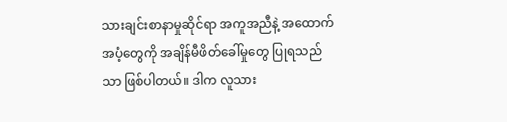သားချင်းစာနာမှုဆိုင်ရာ အကူအညီနဲ့ အထောက်အပံ့တွေကို အချိန်မီဖိတ်ခေါ်မှုတွေ ပြုရသည်သာ ဖြစ်ပါတယ်။ ဒါက လူသား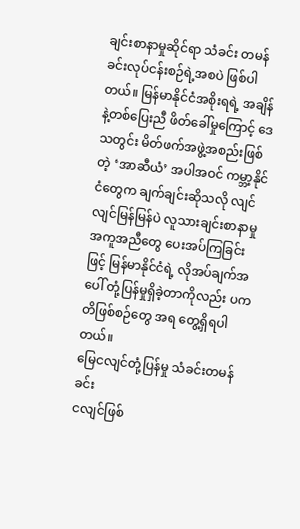ချင်းစာနာမှုဆိုင်ရာ သံခင်း တမန်ခင်းလုပ်ငန်းစဉ်ရဲ့အစပဲ ဖြစ်ပါတယ်။ မြန်မာနိုင်ငံအစိုးရရဲ့ အချိန်နဲ့တစ်ပြေးညီ ဖိတ်ခေါ်မှုကြောင့် ဒေသတွင်း မိတ်ဖက်အဖွဲ့အစည်းဖြစ်တဲ့ ‘အာဆီယံ’ အပါအဝင် ကမ္ဘာ့နိုင်ငံတွေက ချက်ချင်းဆိုသလို လျင်လျင်မြန်မြန်ပဲ လူသားချင်းစာနာမှုအကူအညီတွေ ပေးအပ်ကြခြင်းဖြင့် မြန်မာနိုင်ငံရဲ့ လိုအပ်ချက်အပေါ် တုံ့ပြန်မှုရှိခဲ့တာကိုလည်း ပကတိဖြစ်စဉ်တွေ အရ တွေ့ရှိရပါတယ်။
မြေငလျင်တုံ့ပြန်မှု သံခင်းတမန်ခင်း
ငလျင်ဖြစ်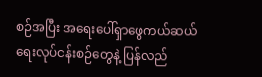စဉ်အပြီး အရေးပေါ်ရှာဖွေကယ်ဆယ်ရေးလုပ်ငန်းစဉ်တွေနဲ့ ပြန်လည်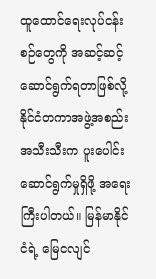ထူထောင်ရေးလုပ်ငန်းစဉ်တွေကို အဆင့်ဆင့်ဆောင်ရွက်ရတာဖြစ်လို့ နိုင်ငံတကာအဖွဲ့အစည်းအသီးသီးက ပူးပေါင်းဆောင်ရွက်မှုရှိဖို့ အရေးကြီးပါတယ်။ မြန်မာနိုင်ငံရဲ့ မြေငလျင်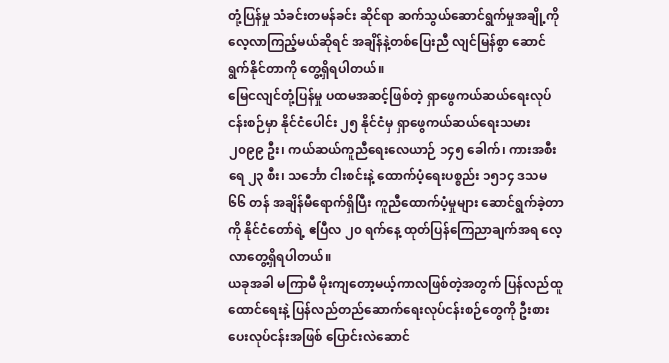တုံ့ပြန်မှု သံခင်းတမန်ခင်း ဆိုင်ရာ ဆက်သွယ်ဆောင်ရွက်မှုအချို့ကို လေ့လာကြည့်မယ်ဆိုရင် အချိန်နဲ့တစ်ပြေးညီ လျင်မြန်စွာ ဆောင်ရွက်နိုင်တာကို တွေ့ရှိရပါတယ်။
မြေငလျင်တုံ့ပြန်မှု ပထမအဆင့်ဖြစ်တဲ့ ရှာဖွေကယ်ဆယ်ရေးလုပ်ငန်းစဉ်မှာ နိုင်ငံပေါင်း ၂၅ နိုင်ငံမှ ရှာဖွေကယ်ဆယ်ရေးသမား ၂၀၉၉ ဦး၊ ကယ်ဆယ်ကူညီရေးလေယာဉ် ၁၄၅ ခေါက်၊ ကားအစီးရေ ၂၃ စီး၊ သင်္ဘော ငါးစင်းနဲ့ ထောက်ပံ့ရေးပစ္စည်း ၁၅၁၄ ဒသမ ၆၆ တန် အချိန်မီရောက်ရှိပြီး ကူညီထောက်ပံ့မှုများ ဆောင်ရွက်ခဲ့တာကို နိုင်ငံတော်ရဲ့ ဧပြီလ ၂၀ ရက်နေ့ ထုတ်ပြန်ကြေညာချက်အရ လေ့လာတွေ့ရှိရပါတယ်။
ယခုအခါ မကြာမီ မိုးကျတော့မယ့်ကာလဖြစ်တဲ့အတွက် ပြန်လည်ထူထောင်ရေးနဲ့ ပြန်လည်တည်ဆောက်ရေးလုပ်ငန်းစဉ်တွေကို ဦးစားပေးလုပ်ငန်းအဖြစ် ပြောင်းလဲဆောင်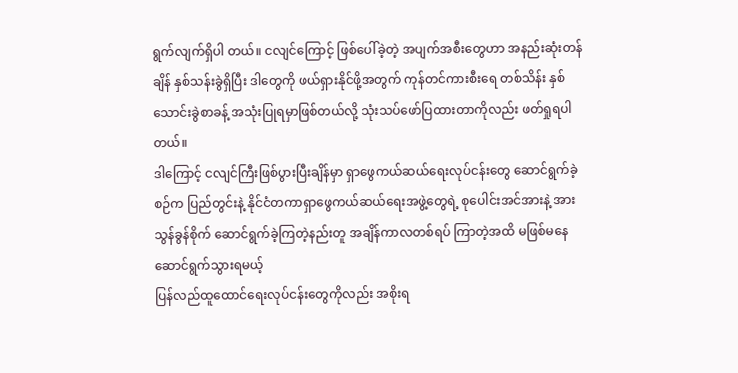ရွက်လျက်ရှိပါ တယ်။ ငလျင်ကြောင့် ဖြစ်ပေါ်ခဲ့တဲ့ အပျက်အစီးတွေဟာ အနည်းဆုံးတန်ချိန် နှစ်သန်းခွဲရှိပြီး ဒါတွေကို ဖယ်ရှားနိုင်ဖို့အတွက် ကုန်တင်ကားစီးရေ တစ်သိန်း နှစ်သောင်းခွဲစာခန့် အသုံးပြုရမှာဖြစ်တယ်လို့ သုံးသပ်ဖော်ပြထားတာကိုလည်း ဖတ်ရှုရပါတယ်။
ဒါကြောင့် ငလျင်ကြီးဖြစ်ပွားပြီးချိန်မှာ ရှာဖွေကယ်ဆယ်ရေးလုပ်ငန်းတွေ ဆောင်ရွက်ခဲ့စဉ်က ပြည်တွင်းနဲ့ နိုင်ငံတကာရှာဖွေကယ်ဆယ်ရေးအဖွဲ့တွေရဲ့ စုပေါင်းအင်အားနဲ့ အားသွန်ခွန်စိုက် ဆောင်ရွက်ခဲ့ကြတဲ့နည်းတူ အချိန်ကာလတစ်ရပ် ကြာတဲ့အထိ မဖြစ်မနေ ဆောင်ရွက်သွားရမယ့်
ပြန်လည်ထူထောင်ရေးလုပ်ငန်းတွေကိုလည်း အစိုးရ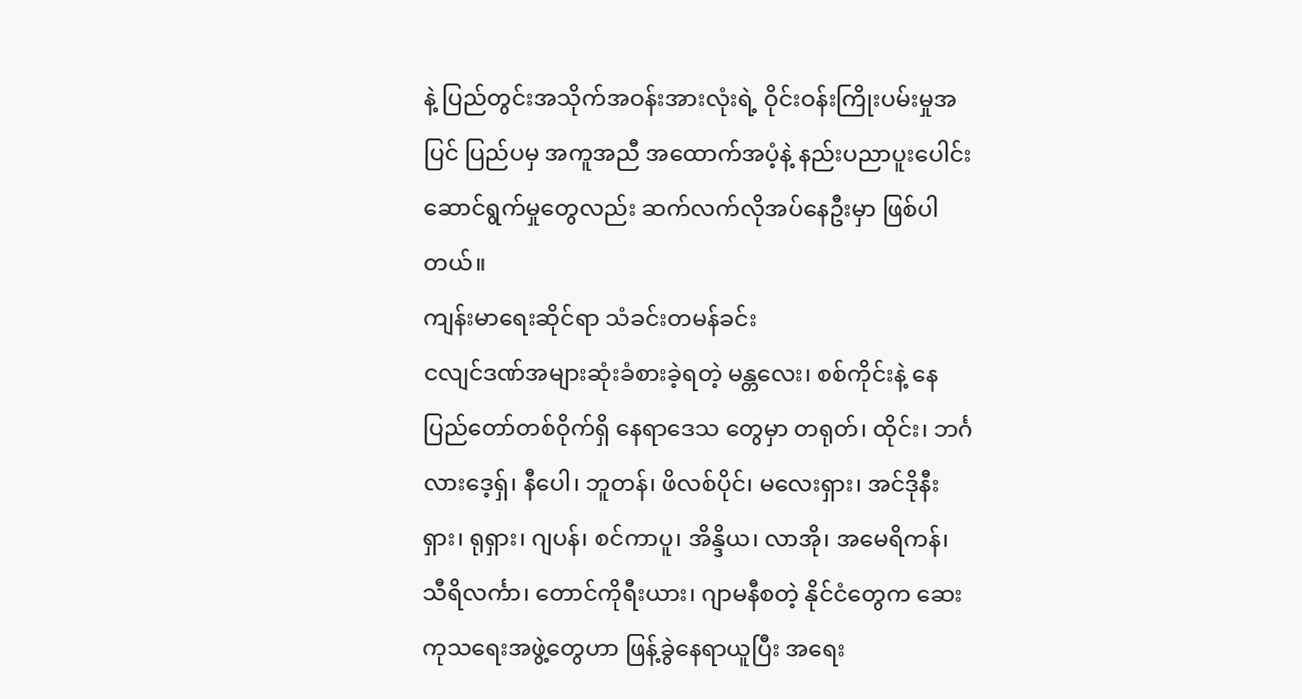နဲ့ ပြည်တွင်းအသိုက်အဝန်းအားလုံးရဲ့ ဝိုင်းဝန်းကြိုးပမ်းမှုအပြင် ပြည်ပမှ အကူအညီ အထောက်အပံ့နဲ့ နည်းပညာပူးပေါင်းဆောင်ရွက်မှုတွေလည်း ဆက်လက်လိုအပ်နေဦးမှာ ဖြစ်ပါတယ်။
ကျန်းမာရေးဆိုင်ရာ သံခင်းတမန်ခင်း
ငလျင်ဒဏ်အများဆုံးခံစားခဲ့ရတဲ့ မန္တလေး၊ စစ်ကိုင်းနဲ့ နေပြည်တော်တစ်ဝိုက်ရှိ နေရာဒေသ တွေမှာ တရုတ်၊ ထိုင်း၊ ဘင်္ဂလားဒေ့ရှ်၊ နီပေါ၊ ဘူတန်၊ ဖိလစ်ပိုင်၊ မလေးရှား၊ အင်ဒိုနီးရှား၊ ရုရှား၊ ဂျပန်၊ စင်ကာပူ၊ အိန္ဒိယ၊ လာအို၊ အမေရိကန်၊ သီရိလင်္ကာ၊ တောင်ကိုရီးယား၊ ဂျာမနီစတဲ့ နိုင်ငံတွေက ဆေးကုသရေးအဖွဲ့တွေဟာ ဖြန့်ခွဲနေရာယူပြီး အရေး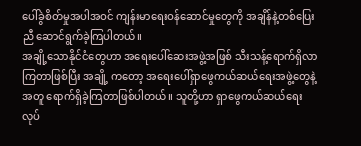ပေါ်ခွဲစိတ်မှုအပါအဝင် ကျန်းမာရေးဝန်ဆောင်မှုတွေကို အချိန်နဲ့တစ်ပြေးညီ ဆောင်ရွက်ခဲ့ကြပါတယ်။
အချို့သောနိုင်ငံတွေဟာ အရေးပေါ်ဆေးအဖွဲ့အဖြစ် သီးသန့်ရောက်ရှိလာကြတာဖြစ်ပြီး အချို့ ကတော့ အရေးပေါ်ရှာဖွေကယ်ဆယ်ရေးအဖွဲ့တွေနဲ့ အတူ ရောက်ရှိခဲ့ကြတာဖြစ်ပါတယ်။ သူတို့ဟာ ရှာဖွေကယ်ဆယ်ရေးလုပ်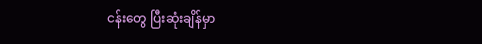ငန်းတွေ ပြီးဆုံးချိန်မှာ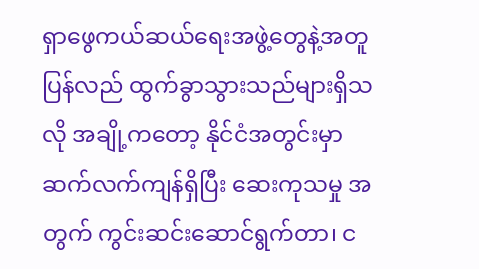ရှာဖွေကယ်ဆယ်ရေးအဖွဲ့တွေနဲ့အတူ ပြန်လည် ထွက်ခွာသွားသည်များရှိသလို အချို့ကတော့ နိုင်ငံအတွင်းမှာ ဆက်လက်ကျန်ရှိပြီး ဆေးကုသမှု အတွက် ကွင်းဆင်းဆောင်ရွက်တာ၊ င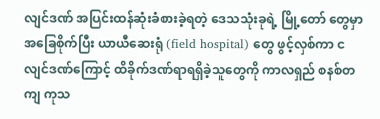လျင်ဒဏ် အပြင်းထန်ဆုံးခံစားခဲ့ရတဲ့ ဒေသသုံးခုရဲ့ မြို့တော် တွေမှာ အခြေစိုက်ပြီး ယာယီဆေးရုံ (field hospital) တွေ ဖွင့်လှစ်ကာ ငလျင်ဒဏ်ကြောင့် ထိခိုက်ဒဏ်ရာရရှိခဲ့သူတွေကို ကာလရှည် စနစ်တကျ ကုသ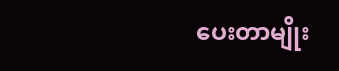ပေးတာမျိုး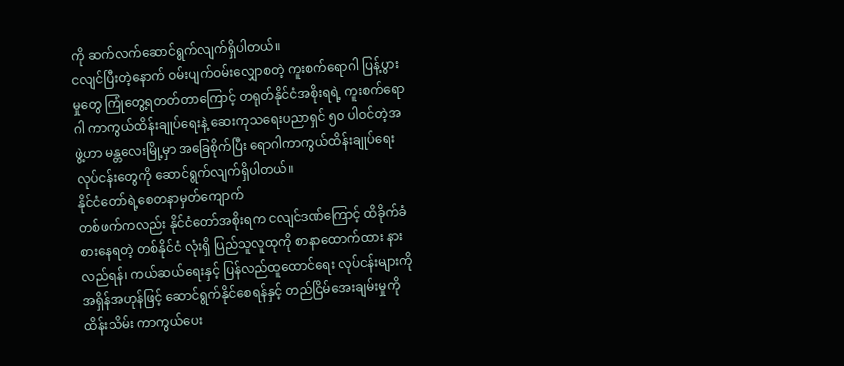ကို ဆက်လက်ဆောင်ရွက်လျက်ရှိပါတယ်။
ငလျင်ပြီးတဲ့နောက် ဝမ်းပျက်ဝမ်းလျှောစတဲ့ ကူးစက်ရောဂါ ပြန့်ပွားမှုတွေ ကြုံတွေ့ရတတ်တာကြောင့် တရုတ်နိုင်ငံအစိုးရရဲ့ ကူးစက်ရောဂါ ကာကွယ်ထိန်းချုပ်ရေးနဲ့ ဆေးကုသရေးပညာရှင် ၅၀ ပါဝင်တဲ့အဖွဲ့ဟာ မန္တလေးမြို့မှာ အခြေစိုက်ပြီး ရောဂါကာကွယ်ထိန်းချုပ်ရေးလုပ်ငန်းတွေကို ဆောင်ရွက်လျက်ရှိပါတယ်။
နိုင်ငံတော်ရဲ့စေတနာမှတ်ကျောက်
တစ်ဖက်ကလည်း နိုင်ငံတော်အစိုးရက ငလျင်ဒဏ်ကြောင့် ထိခိုက်ခံစားနေရတဲ့ တစ်နိုင်ငံ လုံးရှိ ပြည်သူလူထုကို စာနာထောက်ထား နားလည်ရန်၊ ကယ်ဆယ်ရေးနှင့် ပြန်လည်ထူထောင်ရေး လုပ်ငန်းများကို အရှိန်အဟုန်ဖြင့် ဆောင်ရွက်နိုင်စေရန်နှင့် တည်ငြိမ်အေးချမ်းမှုကို ထိန်းသိမ်း ကာကွယ်ပေး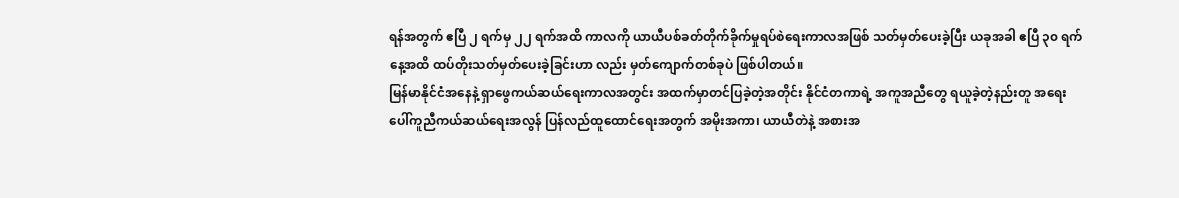ရန်အတွက် ဧပြီ ၂ ရက်မှ ၂၂ ရက်အထိ ကာလကို ယာယီပစ်ခတ်တိုက်ခိုက်မှုရပ်စဲရေးကာလအဖြစ် သတ်မှတ်ပေးခဲ့ပြီး ယခုအခါ ဧပြီ ၃၀ ရက်နေ့အထိ ထပ်တိုးသတ်မှတ်ပေးခဲ့ခြင်းဟာ လည်း မှတ်ကျောက်တစ်ခုပဲ ဖြစ်ပါတယ်။
မြန်မာနိုင်ငံအနေနဲ့ ရှာဖွေကယ်ဆယ်ရေးကာလအတွင်း အထက်မှာတင်ပြခဲ့တဲ့အတိုင်း နိုင်ငံတကာရဲ့ အကူအညီတွေ ရယူခဲ့တဲ့နည်းတူ အရေးပေါ်ကူညီကယ်ဆယ်ရေးအလွန် ပြန်လည်ထူထောင်ရေးအတွက် အမိုးအကာ၊ ယာယီတဲနဲ့ အစားအ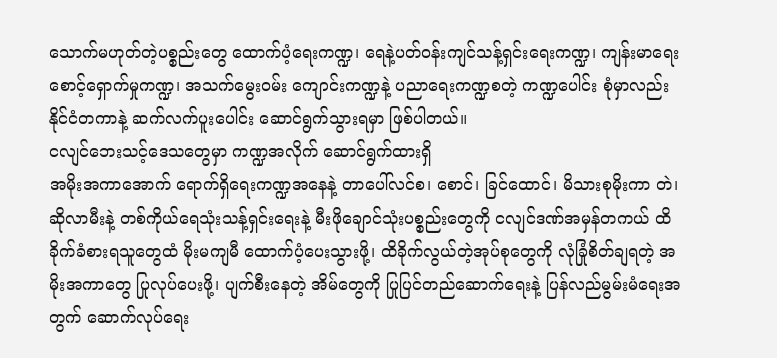သောက်မဟုတ်တဲ့ပစ္စည်းတွေ ထောက်ပံ့ရေးကဏ္ဍ၊ ရေနဲ့ပတ်ဝန်းကျင်သန့်ရှင်းရေးကဏ္ဍ၊ ကျန်းမာရေး စောင့်ရှောက်မှုကဏ္ဍ၊ အသက်မွေးဝမ်း ကျောင်းကဏ္ဍနဲ့ ပညာရေးကဏ္ဍစတဲ့ ကဏ္ဍပေါင်း စုံမှာလည်း နိုင်ငံတကာနဲ့ ဆက်လက်ပူးပေါင်း ဆောင်ရွက်သွားရမှာ ဖြစ်ပါတယ်။
ငလျင်ဘေးသင့်ဒေသတွေမှာ ကဏ္ဍအလိုက် ဆောင်ရွက်ထားရှိ
အမိုးအကာအောက် ရောက်ရှိရေးကဏ္ဍအနေနဲ့ တာပေါ်လင်စ၊ စောင်၊ ခြင်ထောင်၊ မိသားစုမိုးကာ တဲ၊ ဆိုလာမီးနဲ့ တစ်ကိုယ်ရေသုံးသန့်ရှင်းရေးနဲ့ မီးဖိုချောင်သုံးပစ္စည်းတွေကို ငလျင်ဒဏ်အမှန်တကယ် ထိခိုက်ခံစားရသူတွေထံ မိုးမကျမီ ထောက်ပံ့ပေးသွားဖို့၊ ထိခိုက်လွယ်တဲ့အုပ်စုတွေကို လုံခြုံစိတ်ချရတဲ့ အမိုးအကာတွေ ပြုလုပ်ပေးဖို့၊ ပျက်စီးနေတဲ့ အိမ်တွေကို ပြုပြင်တည်ဆောက်ရေးနဲ့ ပြန်လည်မွမ်းမံရေးအတွက် ဆောက်လုပ်ရေး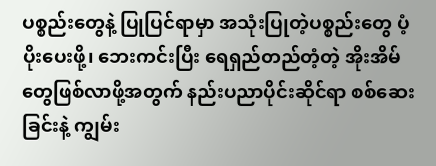ပစ္စည်းတွေနဲ့ ပြုပြင်ရာမှာ အသုံးပြုတဲ့ပစ္စည်းတွေ ပံ့ပိုးပေးဖို့၊ ဘေးကင်းပြီး ရေရှည်တည်တံ့တဲ့ အိုးအိမ်တွေဖြစ်လာဖို့အတွက် နည်းပညာပိုင်းဆိုင်ရာ စစ်ဆေးခြင်းနဲ့ ကျွမ်း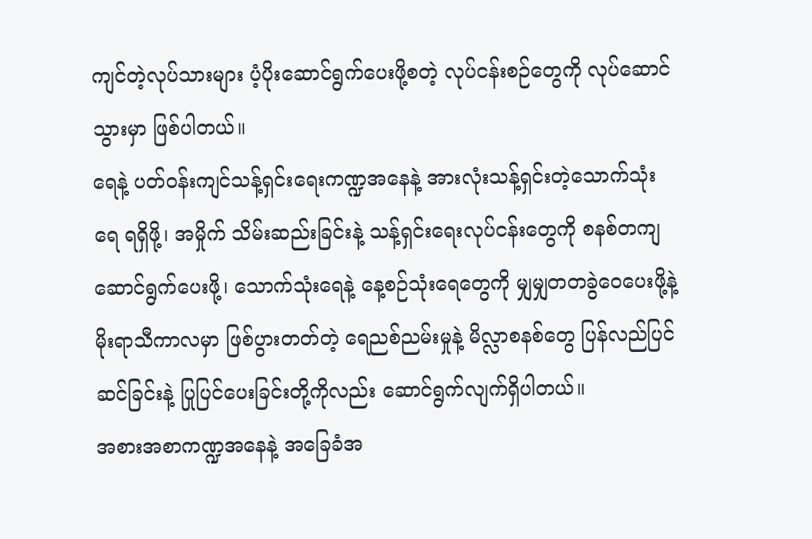ကျင်တဲ့လုပ်သားများ ပံ့ပိုးဆောင်ရွက်ပေးဖို့စတဲ့ လုပ်ငန်းစဉ်တွေကို လုပ်ဆောင်သွားမှာ ဖြစ်ပါတယ်။
ရေနဲ့ ပတ်ဝန်းကျင်သန့်ရှင်းရေးကဏ္ဍအနေနဲ့ အားလုံးသန့်ရှင်းတဲ့သောက်သုံးရေ ရရှိဖို့၊ အမှိုက် သိမ်းဆည်းခြင်းနဲ့ သန့်ရှင်းရေးလုပ်ငန်းတွေကို စနစ်တကျဆောင်ရွက်ပေးဖို့၊ သောက်သုံးရေနဲ့ နေ့စဉ်သုံးရေတွေကို မျှမျှတတခွဲဝေပေးဖို့နဲ့ မိုးရာသီကာလမှာ ဖြစ်ပွားတတ်တဲ့ ရေညစ်ညမ်းမှုနဲ့ မိလ္လာစနစ်တွေ ပြန်လည်ပြင်ဆင်ခြင်းနဲ့ ပြုပြင်ပေးခြင်းတို့ကိုလည်း ဆောင်ရွက်လျက်ရှိပါတယ်။
အစားအစာကဏ္ဍအနေနဲ့ အခြေခံအ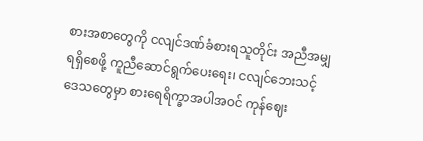စားအစာတွေကို ငလျင်ဒဏ်ခံစားရသူတိုင်း အညီအမျှရရှိစေဖို့ ကူညီဆောင်ရွက်ပေးရေး၊ ငလျင်ဘေးသင့်ဒေသတွေမှာ စားရေရိက္ခာအပါအဝင် ကုန်ဈေး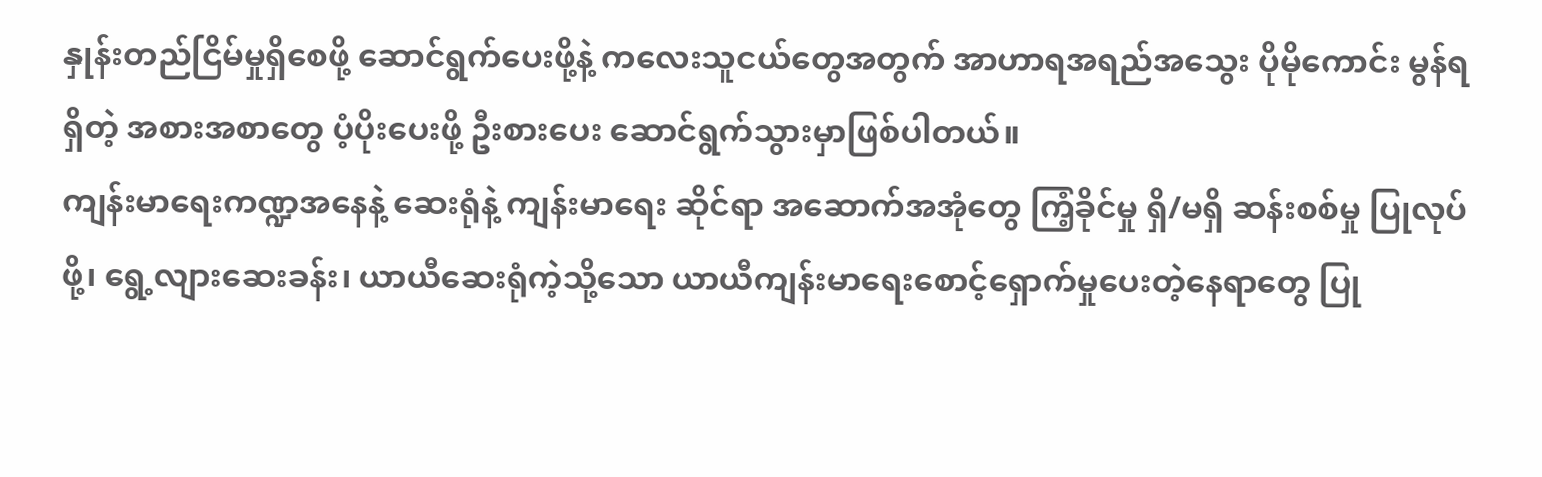နှုန်းတည်ငြိမ်မှုရှိစေဖို့ ဆောင်ရွက်ပေးဖို့နဲ့ ကလေးသူငယ်တွေအတွက် အာဟာရအရည်အသွေး ပိုမိုကောင်း မွန်ရရှိတဲ့ အစားအစာတွေ ပံ့ပိုးပေးဖို့ ဦးစားပေး ဆောင်ရွက်သွားမှာဖြစ်ပါတယ်။
ကျန်းမာရေးကဏ္ဍအနေနဲ့ ဆေးရုံနဲ့ ကျန်းမာရေး ဆိုင်ရာ အဆောက်အအုံတွေ ကြံ့ခိုင်မှု ရှိ/မရှိ ဆန်းစစ်မှု ပြုလုပ်ဖို့၊ ရွေ့လျားဆေးခန်း၊ ယာယီဆေးရုံကဲ့သို့သော ယာယီကျန်းမာရေးစောင့်ရှောက်မှုပေးတဲ့နေရာတွေ ပြု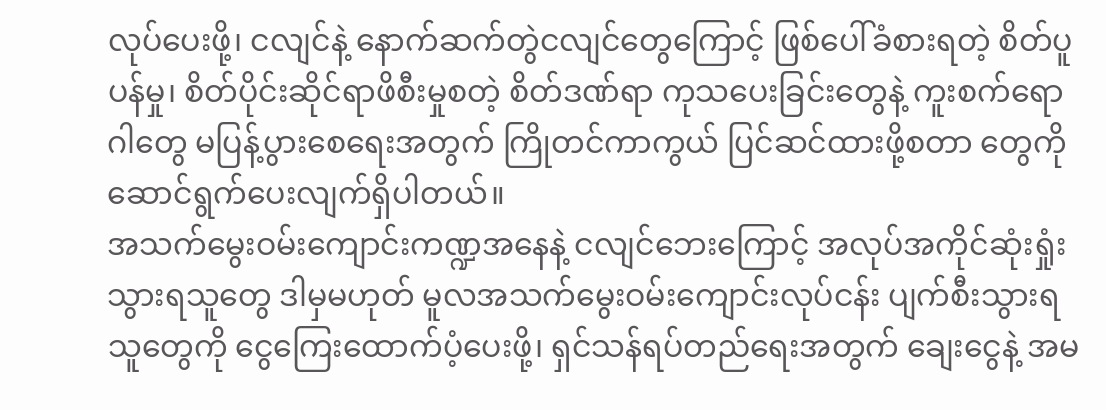လုပ်ပေးဖို့၊ ငလျင်နဲ့ နောက်ဆက်တွဲငလျင်တွေကြောင့် ဖြစ်ပေါ်ခံစားရတဲ့ စိတ်ပူပန်မှု၊ စိတ်ပိုင်းဆိုင်ရာဖိစီးမှုစတဲ့ စိတ်ဒဏ်ရာ ကုသပေးခြင်းတွေနဲ့ ကူးစက်ရောဂါတွေ မပြန့်ပွားစေရေးအတွက် ကြိုတင်ကာကွယ် ပြင်ဆင်ထားဖို့စတာ တွေကို ဆောင်ရွက်ပေးလျက်ရှိပါတယ်။
အသက်မွေးဝမ်းကျောင်းကဏ္ဍအနေနဲ့ ငလျင်ဘေးကြောင့် အလုပ်အကိုင်ဆုံးရှုံးသွားရသူတွေ ဒါမှမဟုတ် မူလအသက်မွေးဝမ်းကျောင်းလုပ်ငန်း ပျက်စီးသွားရသူတွေကို ငွေကြေးထောက်ပံ့ပေးဖို့၊ ရှင်သန်ရပ်တည်ရေးအတွက် ချေးငွေနဲ့ အမ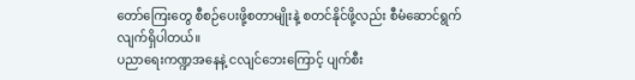တော်ကြေးတွေ စီစဉ်ပေးဖို့စတာမျိုးနဲ့ စတင်နိုင်ဖို့လည်း စီမံဆောင်ရွက်လျက်ရှိပါတယ်။
ပညာရေးကဏ္ဍအနေနဲ့ ငလျင်ဘေးကြောင့် ပျက်စီး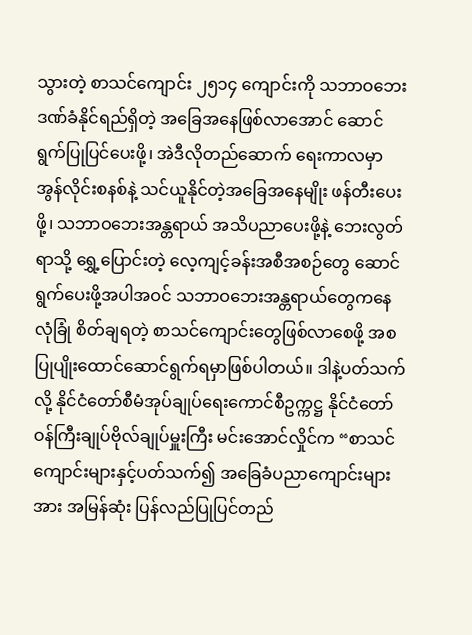သွားတဲ့ စာသင်ကျောင်း ၂၅၁၄ ကျောင်းကို သဘာဝဘေးဒဏ်ခံနိုင်ရည်ရှိတဲ့ အခြေအနေဖြစ်လာအောင် ဆောင်ရွက်ပြုပြင်ပေးဖို့၊ အဲဒီလိုတည်ဆောက် ရေးကာလမှာ အွန်လိုင်းစနစ်နဲ့ သင်ယူနိုင်တဲ့အခြေအနေမျိုး ဖန်တီးပေးဖို့၊ သဘာဝဘေးအန္တရာယ် အသိပညာပေးဖို့နဲ့ ဘေးလွတ်ရာသို့ ရွှေ့ပြောင်းတဲ့ လေ့ကျင့်ခန်းအစီအစဉ်တွေ ဆောင်ရွက်ပေးဖို့အပါအဝင် သဘာဝဘေးအန္တရာယ်တွေကနေ လုံခြုံ စိတ်ချရတဲ့ စာသင်ကျောင်းတွေဖြစ်လာစေဖို့ အစပြုပျိုးထောင်ဆောင်ရွက်ရမှာဖြစ်ပါတယ်။ ဒါနဲ့ပတ်သက်လို့ နိုင်ငံတော်စီမံအုပ်ချုပ်ရေးကောင်စီဥက္ကဋ္ဌ နိုင်ငံတော်ဝန်ကြီးချုပ်ဗိုလ်ချုပ်မှူးကြီး မင်းအောင်လှိုင်က “စာသင်ကျောင်းများနှင့်ပတ်သက်၍ အခြေခံပညာကျောင်းများအား အမြန်ဆုံး ပြန်လည်ပြုပြင်တည်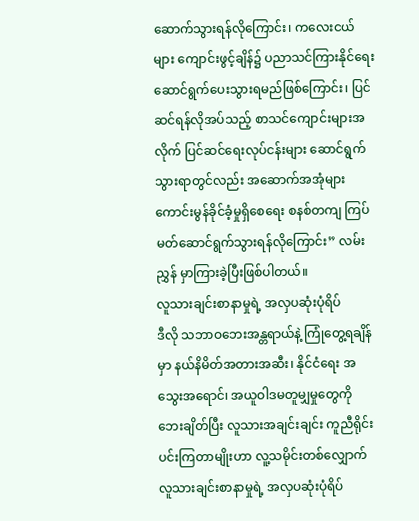ဆောက်သွားရန်လိုကြောင်း၊ ကလေးငယ်များ ကျောင်းဖွင့်ချိန်၌ ပညာသင်ကြားနိုင်ရေး ဆောင်ရွက်ပေးသွားရမည်ဖြစ်ကြောင်း၊ ပြင်ဆင်ရန်လိုအပ်သည့် စာသင်ကျောင်းများအလိုက် ပြင်ဆင်ရေးလုပ်ငန်းများ ဆောင်ရွက်သွားရာတွင်လည်း အဆောက်အအုံများ ကောင်းမွန်ခိုင်ခံ့မှုရှိစေရေး စနစ်တကျ ကြပ်မတ်ဆောင်ရွက်သွားရန်လိုကြောင်း” လမ်းညွှန် မှာကြားခဲ့ပြီးဖြစ်ပါတယ်။
လူသားချင်းစာနာမှုရဲ့ အလှပဆုံးပုံရိပ်
ဒီလို သဘာဝဘေးအန္တရာယ်နဲ့ ကြုံတွေ့ရချိန်မှာ နယ်နိမိတ်အတားအဆီး၊ နိုင်ငံရေး အသွေးအရောင်၊ အယူဝါဒမတူမျှမှုတွေကို ဘေးချိတ်ပြီး လူသားအချင်းချင်း ကူညီရိုင်းပင်းကြတာမျိုးဟာ လူ့သမိုင်းတစ်လျှောက် လူသားချင်းစာနာမှုရဲ့ အလှပဆုံးပုံရိပ်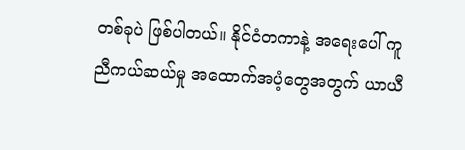တစ်ခုပဲ ဖြစ်ပါတယ်။ နိုင်ငံတကာနဲ့ အရေးပေါ် ကူညီကယ်ဆယ်မှု အထောက်အပံ့တွေအတွက် ယာယီ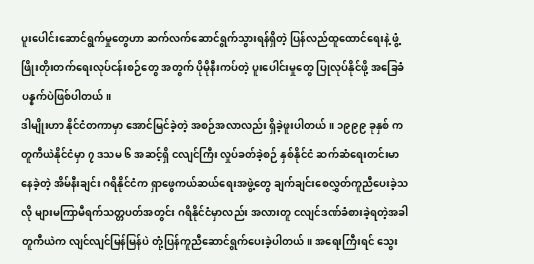ပူးပေါင်းဆောင်ရွက်မှုတွေဟာ ဆက်လက်ဆောင်ရွက်သွားရန်ရှိတဲ့ ပြန်လည်ထူထောင်ရေးနဲ့ ဖွံ့ဖြိုးတိုးတက်ရေးလုပ်ငန်းစဉ်တွေ အတွက် ပိုမိုနီးကပ်တဲ့ ပူးပေါင်းမှုတွေ ပြုလုပ်နိုင်ဖို့ အခြေခံပန္နက်ပဲဖြစ်ပါတယ်။
ဒါမျိုးဟာ နိုင်ငံတကာမှာ အောင်မြင်ခဲ့တဲ့ အစဉ်အလာလည်း ရှိခဲ့ဖူးပါတယ်။ ၁၉၉၉ ခုနှစ် က တူကီယဲနိုင်ငံမှာ ၇ ဒသမ ၆ အဆင့်ရှိ ငလျင်ကြီး လှုပ်ခတ်ခဲ့စဉ် နှစ်နိုင်ငံ ဆက်ဆံရေးတင်းမာနေခဲ့တဲ့ အိမ်နီးချင်း ဂရိနိုင်ငံက ရှာဖွေကယ်ဆယ်ရေးအဖွဲ့တွေ ချက်ချင်းစေလွှတ်ကူညီပေးခဲ့သလို များမကြာမီရက်သတ္တပတ်အတွင်း ဂရိနိုင်ငံမှာလည်း အလားတူ ငလျင်ဒဏ်ခံစားခဲ့ရတဲ့အခါ တူကီယဲက လျင်လျင်မြန်မြန်ပဲ တုံ့ပြန်ကူညီဆောင်ရွက်ပေးခဲ့ပါတယ်။ အရေးကြီးရင် သွေး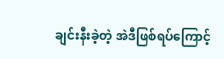ချင်းနီးခဲ့တဲ့ အဲဒီဖြစ်ရပ်ကြောင့်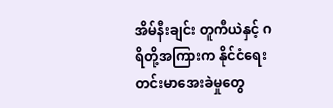အိမ်နီးချင်း တူကီယဲနှင့် ဂရိတို့အကြားက နိုင်ငံရေး တင်းမာအေးခဲမှုတွေ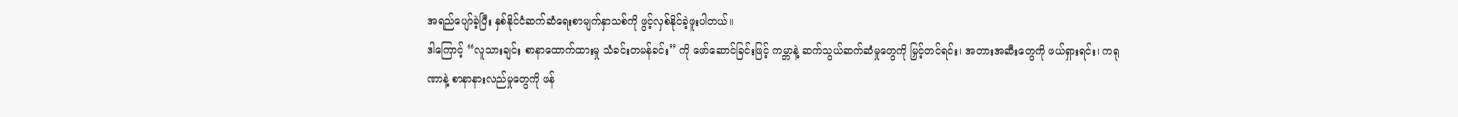အရည်ပျော်ခဲ့ပြီး နှစ်နိုင်ငံဆက်ဆံရေးစာမျက်နှာသစ်ကို ဖွင့်လှစ်နိုင်ခဲ့ဖူးပါတယ်။
ဒါကြောင့် “လူသားချင်း စာနာထောက်ထားမှု သံခင်းတမန်ခင်း” ကို ဖော်ဆောင်ခြင်းဖြင့် ကမ္ဘာနဲ့ ဆက်သွယ်ဆက်ဆံမှုတွေကို မြှင့်တင်ရင်း၊ အတားအဆီးတွေကို ဖယ်ရှားရင်း၊ ကရုဏာနဲ့ စာနာနားလည်မှုတွေကို ဖန်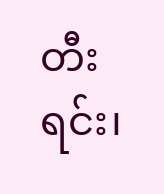တီးရင်း၊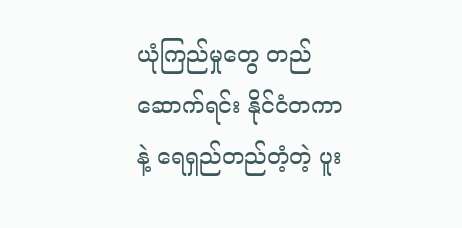ယုံကြည်မှုတွေ တည်ဆောက်ရင်း နိုင်ငံတကာနဲ့ ရေရှည်တည်တံ့တဲ့ ပူး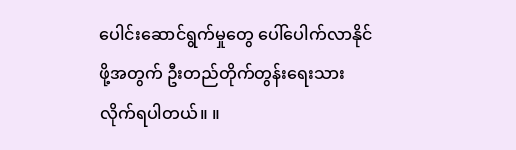ပေါင်းဆောင်ရွက်မှုတွေ ပေါ်ပေါက်လာနိုင်ဖို့အတွက် ဦးတည်တိုက်တွန်းရေးသားလိုက်ရပါတယ်။ ။